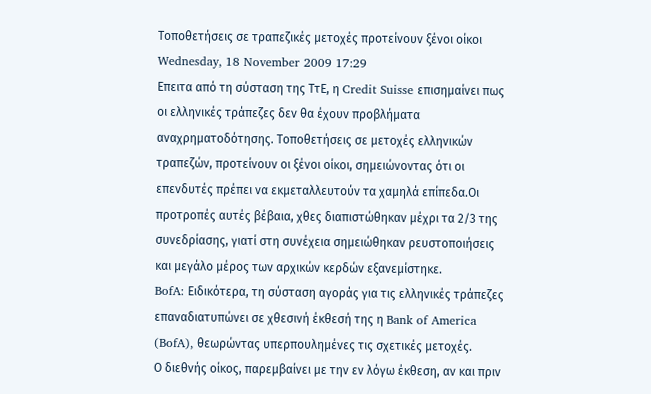Τοποθετήσεις σε τραπεζικές μετοχές προτείνουν ξένοι οίκοι
Wednesday, 18 November 2009 17:29
Επειτα από τη σύσταση της ΤτΕ, η Credit Suisse επισημαίνει πως οι ελληνικές τράπεζες δεν θα έχουν προβλήματα αναχρηματοδότησης. Τοποθετήσεις σε μετοχές ελληνικών τραπεζών, προτείνουν οι ξένοι οίκοι, σημειώνοντας ότι οι επενδυτές πρέπει να εκμεταλλευτούν τα χαμηλά επίπεδα.Οι προτροπές αυτές βέβαια, χθες διαπιστώθηκαν μέχρι τα 2/3 της συνεδρίασης, γιατί στη συνέχεια σημειώθηκαν ρευστοποιήσεις και μεγάλο μέρος των αρχικών κερδών εξανεμίστηκε.
BofA: Ειδικότερα, τη σύσταση αγοράς για τις ελληνικές τράπεζες επαναδιατυπώνει σε χθεσινή έκθεσή της η Bank of America (BofA), θεωρώντας υπερπουλημένες τις σχετικές μετοχές.
Ο διεθνής οίκος, παρεμβαίνει με την εν λόγω έκθεση, αν και πριν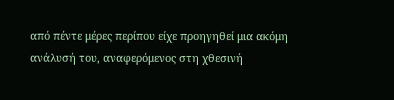από πέντε μέρες περίπου είχε προηγηθεί μια ακόμη ανάλυσή του, αναφερόμενος στη χθεσινή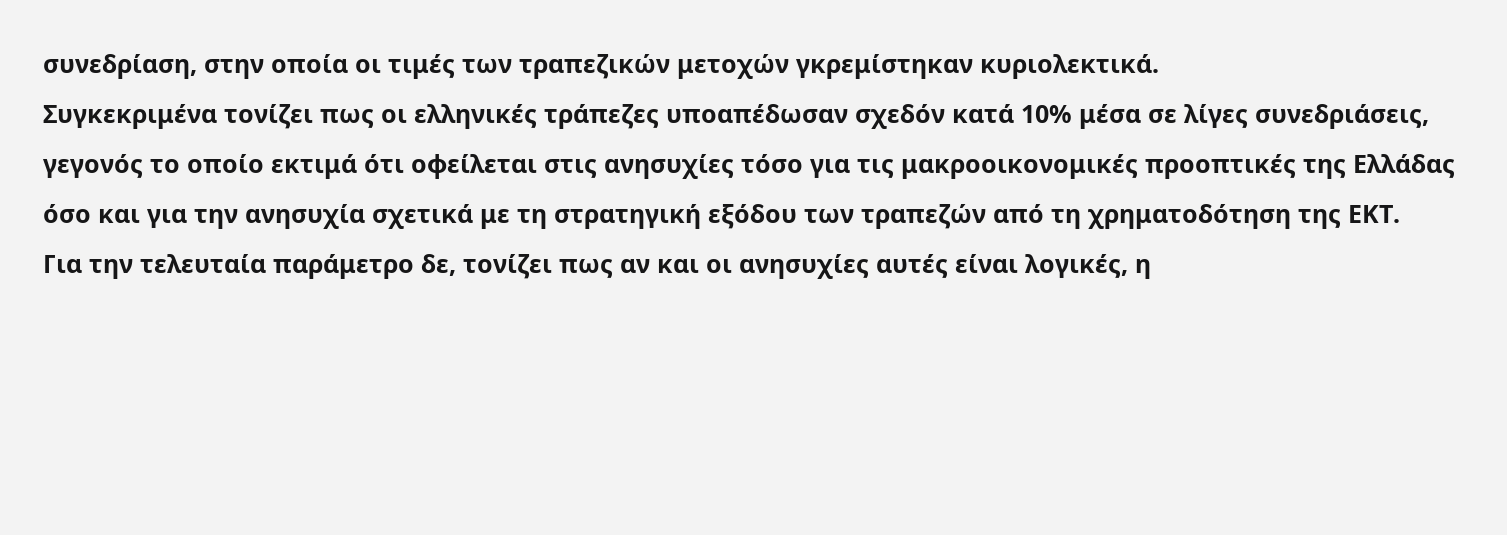συνεδρίαση, στην οποία οι τιμές των τραπεζικών μετοχών γκρεμίστηκαν κυριολεκτικά.
Συγκεκριμένα τονίζει πως οι ελληνικές τράπεζες υποαπέδωσαν σχεδόν κατά 10% μέσα σε λίγες συνεδριάσεις, γεγονός το οποίο εκτιμά ότι οφείλεται στις ανησυχίες τόσο για τις μακροοικονομικές προοπτικές της Ελλάδας όσο και για την ανησυχία σχετικά με τη στρατηγική εξόδου των τραπεζών από τη χρηματοδότηση της ΕΚΤ.
Για την τελευταία παράμετρο δε, τονίζει πως αν και οι ανησυχίες αυτές είναι λογικές, η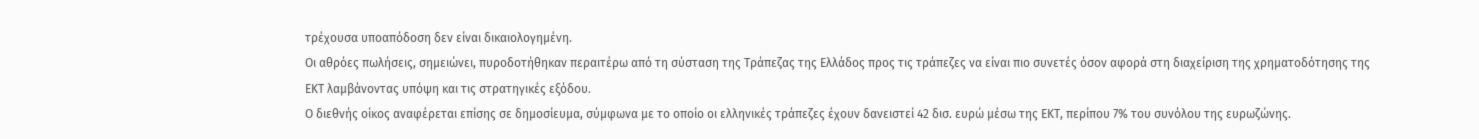τρέχουσα υποαπόδοση δεν είναι δικαιολογημένη.
Οι αθρόες πωλήσεις, σημειώνει, πυροδοτήθηκαν περαιτέρω από τη σύσταση της Τράπεζας της Ελλάδος προς τις τράπεζες να είναι πιο συνετές όσον αφορά στη διαχείριση της χρηματοδότησης της ΕΚΤ λαμβάνοντας υπόψη και τις στρατηγικές εξόδου.
Ο διεθνής οίκος αναφέρεται επίσης σε δημοσίευμα, σύμφωνα με το οποίο οι ελληνικές τράπεζες έχουν δανειστεί 42 δισ. ευρώ μέσω της ΕΚΤ, περίπου 7% του συνόλου της ευρωζώνης.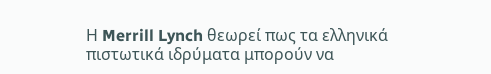Η Merrill Lynch θεωρεί πως τα ελληνικά πιστωτικά ιδρύματα μπορούν να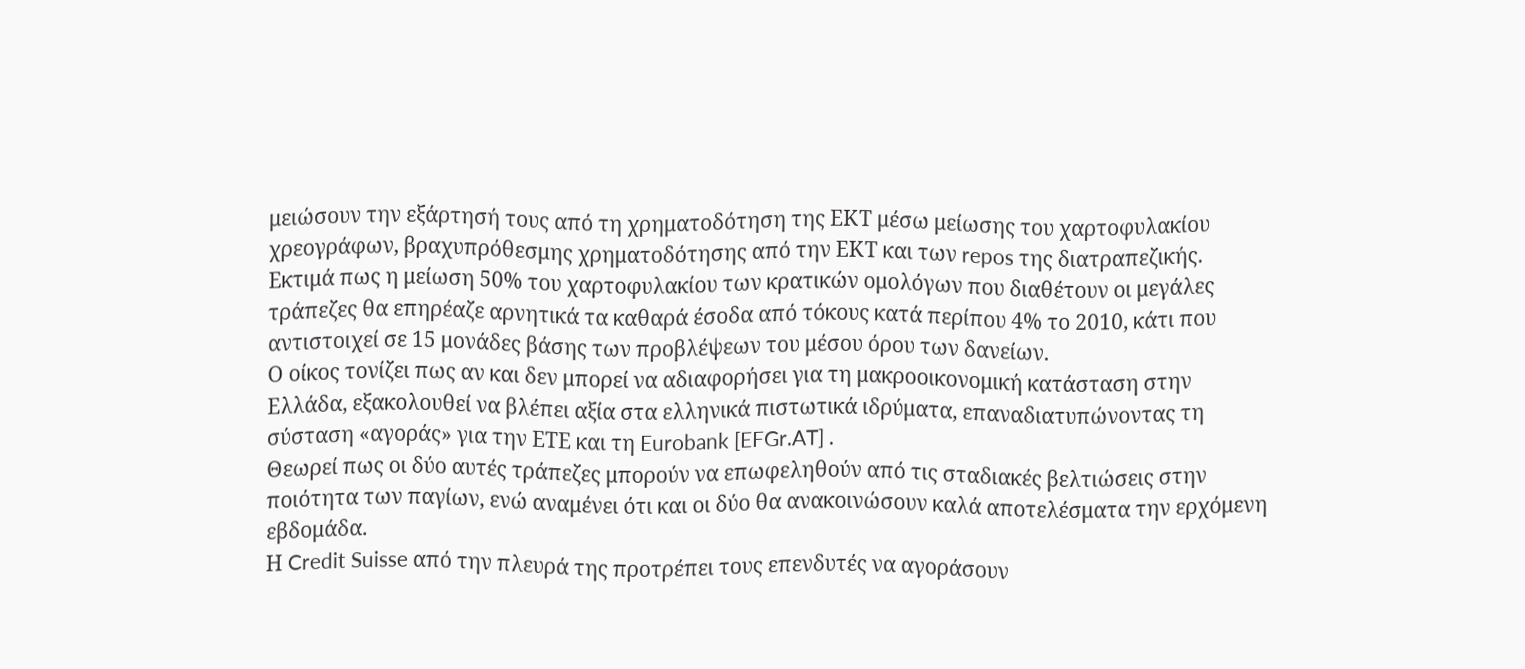μειώσουν την εξάρτησή τους από τη χρηματοδότηση της ΕΚΤ μέσω μείωσης του χαρτοφυλακίου χρεογράφων, βραχυπρόθεσμης χρηματοδότησης από την ΕΚΤ και των repos της διατραπεζικής.
Εκτιμά πως η μείωση 50% του χαρτοφυλακίου των κρατικών ομολόγων που διαθέτουν οι μεγάλες τράπεζες θα επηρέαζε αρνητικά τα καθαρά έσοδα από τόκους κατά περίπου 4% το 2010, κάτι που αντιστοιχεί σε 15 μονάδες βάσης των προβλέψεων του μέσου όρου των δανείων.
Ο οίκος τονίζει πως αν και δεν μπορεί να αδιαφορήσει για τη μακροοικονομική κατάσταση στην Ελλάδα, εξακολουθεί να βλέπει αξία στα ελληνικά πιστωτικά ιδρύματα, επαναδιατυπώνοντας τη σύσταση «αγοράς» για την ΕΤΕ και τη Eurobank [EFGr.AT] .
Θεωρεί πως οι δύο αυτές τράπεζες μπορούν να επωφεληθούν από τις σταδιακές βελτιώσεις στην ποιότητα των παγίων, ενώ αναμένει ότι και οι δύο θα ανακοινώσουν καλά αποτελέσματα την ερχόμενη εβδομάδα.
Η Credit Suisse από την πλευρά της προτρέπει τους επενδυτές να αγοράσουν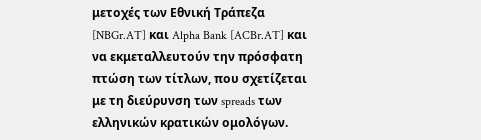μετοχές των Εθνική Τράπεζα [NBGr.AT] και Alpha Bank [ACBr.AT] και να εκμεταλλευτούν την πρόσφατη πτώση των τίτλων, που σχετίζεται με τη διεύρυνση των spreads των ελληνικών κρατικών ομολόγων.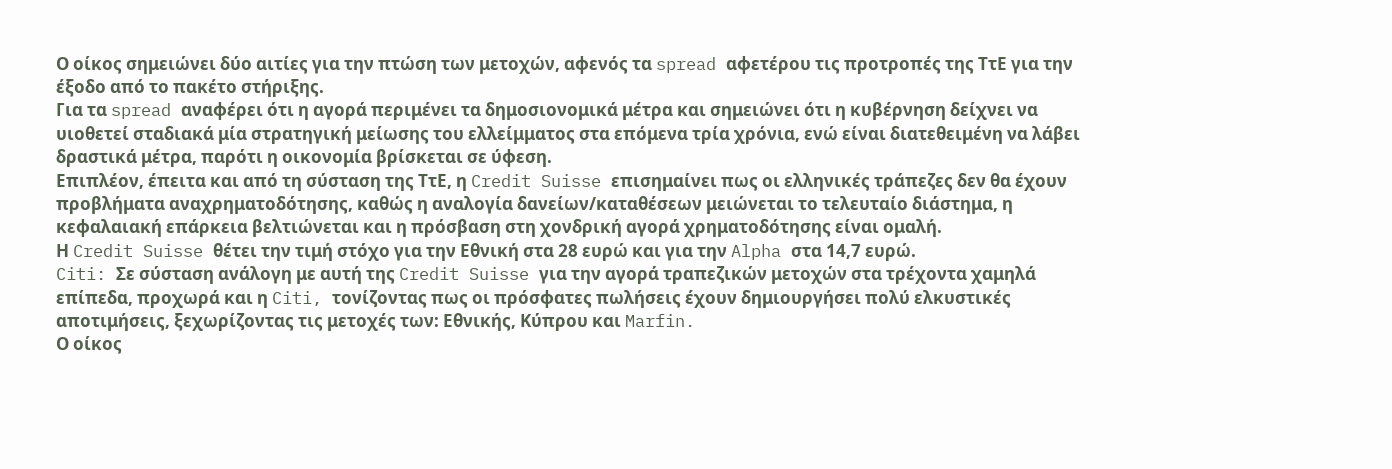Ο οίκος σημειώνει δύο αιτίες για την πτώση των μετοχών, αφενός τα spread αφετέρου τις προτροπές της ΤτΕ για την έξοδο από το πακέτο στήριξης.
Για τα spread αναφέρει ότι η αγορά περιμένει τα δημοσιονομικά μέτρα και σημειώνει ότι η κυβέρνηση δείχνει να υιοθετεί σταδιακά μία στρατηγική μείωσης του ελλείμματος στα επόμενα τρία χρόνια, ενώ είναι διατεθειμένη να λάβει δραστικά μέτρα, παρότι η οικονομία βρίσκεται σε ύφεση.
Επιπλέον, έπειτα και από τη σύσταση της ΤτΕ, η Credit Suisse επισημαίνει πως οι ελληνικές τράπεζες δεν θα έχουν προβλήματα αναχρηματοδότησης, καθώς η αναλογία δανείων/καταθέσεων μειώνεται το τελευταίο διάστημα, η κεφαλαιακή επάρκεια βελτιώνεται και η πρόσβαση στη χονδρική αγορά χρηματοδότησης είναι ομαλή.
Η Credit Suisse θέτει την τιμή στόχο για την Εθνική στα 28 ευρώ και για την Alpha στα 14,7 ευρώ.
Citi: Σε σύσταση ανάλογη με αυτή της Credit Suisse για την αγορά τραπεζικών μετοχών στα τρέχοντα χαμηλά επίπεδα, προχωρά και η Citi, τονίζοντας πως οι πρόσφατες πωλήσεις έχουν δημιουργήσει πολύ ελκυστικές αποτιμήσεις, ξεχωρίζοντας τις μετοχές των: Εθνικής, Κύπρου και Marfin.
Ο οίκος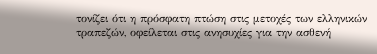τονίζει ότι η πρόσφατη πτώση στις μετοχές των ελληνικών τραπεζών, οφείλεται στις ανησυχίες για την ασθενή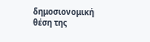δημοσιονομική θέση της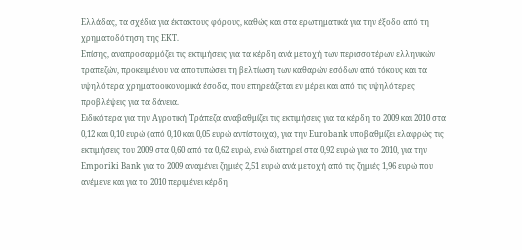Ελλάδας, τα σχέδια για έκτακτους φόρους, καθώς και στα ερωτηματικά για την έξοδο από τη χρηματοδότηση της ΕΚΤ.
Επίσης, αναπροσαρμόζει τις εκτιμήσεις για τα κέρδη ανά μετοχή των περισσοτέρων ελληνικών τραπεζών, προκειμένου να αποτυπώσει τη βελτίωση των καθαρών εσόδων από τόκους και τα υψηλότερα χρηματοοικονομικά έσοδα, που επηρεάζεται εν μέρει και από τις υψηλότερες προβλέψεις για τα δάνεια.
Ειδικότερα για την Αγροτική Τράπεζα αναβαθμίζει τις εκτιμήσεις για τα κέρδη το 2009 και 2010 στα 0,12 και 0,10 ευρώ (από 0,10 και 0,05 ευρώ αντίστοιχα), για την Eurobank υποβαθμίζει ελαφρώς τις εκτιμήσεις του 2009 στα 0,60 από τα 0,62 ευρώ, ενώ διατηρεί στα 0,92 ευρώ για το 2010, για την Emporiki Bank για το 2009 αναμένει ζημιές 2,51 ευρώ ανά μετοχή από τις ζημιές 1,96 ευρώ που ανέμενε και για το 2010 περιμένει κέρδη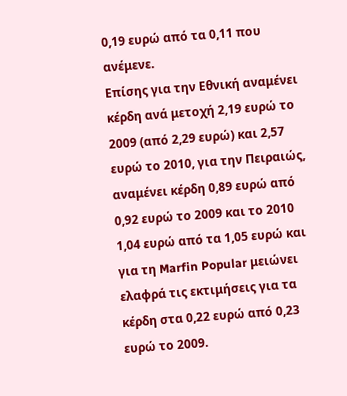0,19 ευρώ από τα 0,11 που ανέμενε.
Επίσης για την Εθνική αναμένει κέρδη ανά μετοχή 2,19 ευρώ το 2009 (από 2,29 ευρώ) και 2,57 ευρώ το 2010, για την Πειραιώς, αναμένει κέρδη 0,89 ευρώ από 0,92 ευρώ το 2009 και το 2010 1,04 ευρώ από τα 1,05 ευρώ και για τη Marfin Popular μειώνει ελαφρά τις εκτιμήσεις για τα κέρδη στα 0,22 ευρώ από 0,23 ευρώ το 2009.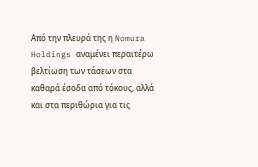Από την πλευρά της η Nomura Holdings αναμένει περαιτέρω βελτίωση των τάσεων στα καθαρά έσοδα από τόκους, αλλά και στα περιθώρια για τις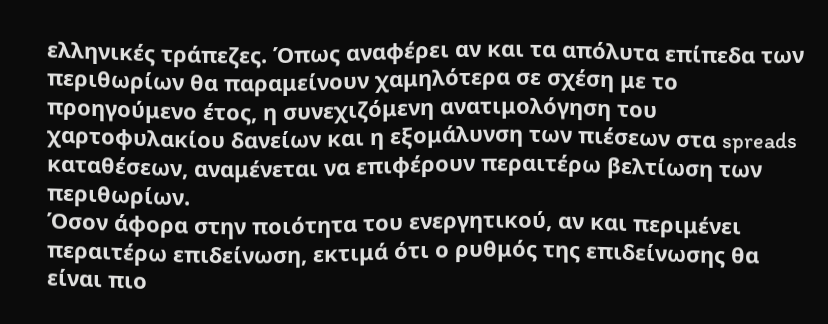ελληνικές τράπεζες. Όπως αναφέρει αν και τα απόλυτα επίπεδα των περιθωρίων θα παραμείνουν χαμηλότερα σε σχέση με το προηγούμενο έτος, η συνεχιζόμενη ανατιμολόγηση του χαρτοφυλακίου δανείων και η εξομάλυνση των πιέσεων στα spreads καταθέσεων, αναμένεται να επιφέρουν περαιτέρω βελτίωση των περιθωρίων.
Όσον άφορα στην ποιότητα του ενεργητικού, αν και περιμένει περαιτέρω επιδείνωση, εκτιμά ότι ο ρυθμός της επιδείνωσης θα είναι πιο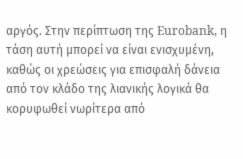αργός. Στην περίπτωση της Eurobank, η τάση αυτή μπορεί να είναι ενισχυμένη, καθώς οι χρεώσεις για επισφαλή δάνεια από τον κλάδο της λιανικής λογικά θα κορυφωθεί νωρίτερα από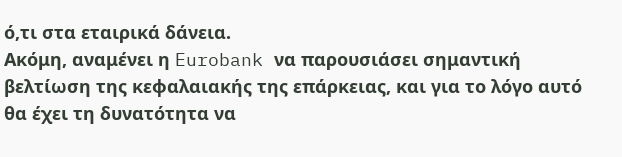ό,τι στα εταιρικά δάνεια.
Ακόμη, αναμένει η Eurobank να παρουσιάσει σημαντική βελτίωση της κεφαλαιακής της επάρκειας, και για το λόγο αυτό θα έχει τη δυνατότητα να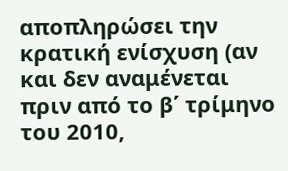αποπληρώσει την κρατική ενίσχυση (αν και δεν αναμένεται πριν από το β΄ τρίμηνο του 2010,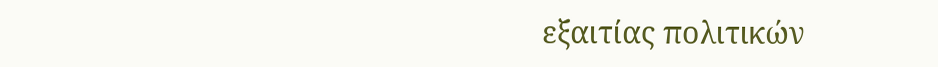εξαιτίας πολιτικών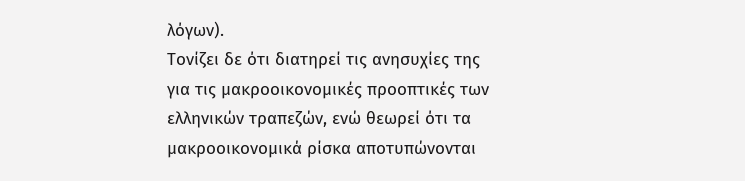λόγων).
Τονίζει δε ότι διατηρεί τις ανησυχίες της για τις μακροοικονομικές προοπτικές των ελληνικών τραπεζών, ενώ θεωρεί ότι τα μακροοικονομικά ρίσκα αποτυπώνονται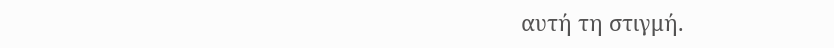αυτή τη στιγμή.